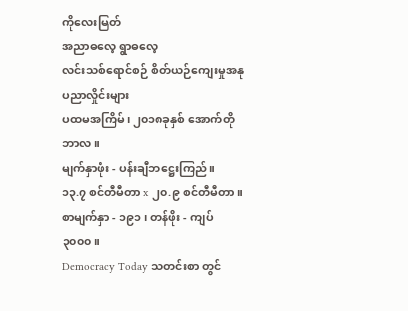ကိုလေးမြတ်
အညာဓလေ့ ရွာဓလေ့
လင်းသစ်ရောင်စဉ် စိတ်ယဉ်ကျေးမှုအနုပညာလှိုင်းများ
ပထမအကြိမ်၊ ၂၀၁၈ခုနှစ် အောက်တိုဘာလ။
မျက်နှာဖုံး - ပန်းချီဘဋ္ဌေးကြည်။
၁၃.၇ စင်တီမီတာ x ၂၀.၉ စင်တီမီတာ။
စာမျက်နှာ - ၁၉၁ ၊ တန်ဖိုး - ကျပ် ၃၀၀၀။
Democracy Today သတင်းစာ တွင်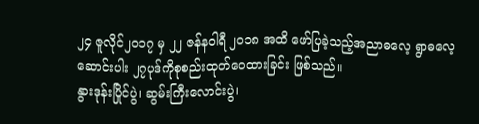၂၄ ဇူလိုင်၂၀၁၇ မှ ၂၂ ဇန်နဝါရီ ၂၀၁၈ အထိ ဖော်ပြခဲ့သည့်အညာဓလေ့ ရွာဓလေ့ ဆောင်းပါး ၂၇ပုဒ်ကိုစုစည်းထုတ်ဝေထားခြင်း ဖြစ်သည်။
နွားဒုန်းပြိုင်ပွဲ၊ ဆွမ်းကြီးလောင်းပွဲ၊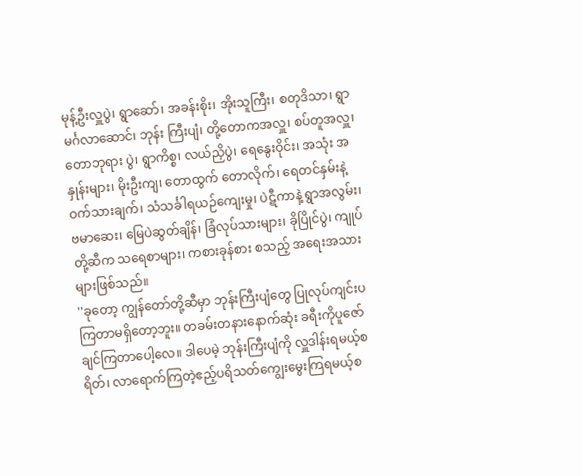မုန့်ဦးလှူပွဲ၊ ရွာဆော်၊ အခန်းစိုး၊ အိုးသူကြီး၊ စတုဒိသာ၊ ရွာမင်္ဂလာဆောင်၊ ဘုန်း ကြီးပျံ၊ တို့တောကအလှူ၊ စပ်တူအလှူ၊ တောဘုရား ပွဲ၊ ရွာကိစ္စ၊ လယ်ညှိပွဲ၊ ရေနွေးဝိုင်း၊ အသုံး အနှုန်းများ၊ မိုးဦးကျ၊ တောထွက် တောလိုက်၊ ရေတင်နှမ်းနဲ့ဝက်သားချက်၊ သံသင်္ခါရယဉ်ကျေးမှု၊ ပဲဋီကာနဲ့ ရွာအလွမ်း၊ ဗမာဆေး၊ မြေပဲဆွတ်ချိန်၊ ခြံလုပ်သားများ၊ ခိုပြိုင်ပွဲ၊ ကျုပ်တို့ဆီက သရေစာများ၊ ကစားခုန်စား စသည့် အရေးအသားများဖြစ်သည်။
''ခုတော့ ကျွန်တော်တို့ဆီမှာ ဘုန်းကြီးပျံတွေ ပြုလုပ်ကျင်းပကြတာမရှိတော့ဘူး။ တခမ်းတနားနောက်ဆုံး ခရီးကိုပူဇော်ချင်ကြတာပေါ့လေ။ ဒါပေမဲ့ ဘုန်းကြီးပျံကို လှူဒါန်းရမယ့်စရိတ်၊ လာရောက်ကြတဲ့ဧည့်ပရိသတ်ကျွေးမွေးကြရမယ့်စ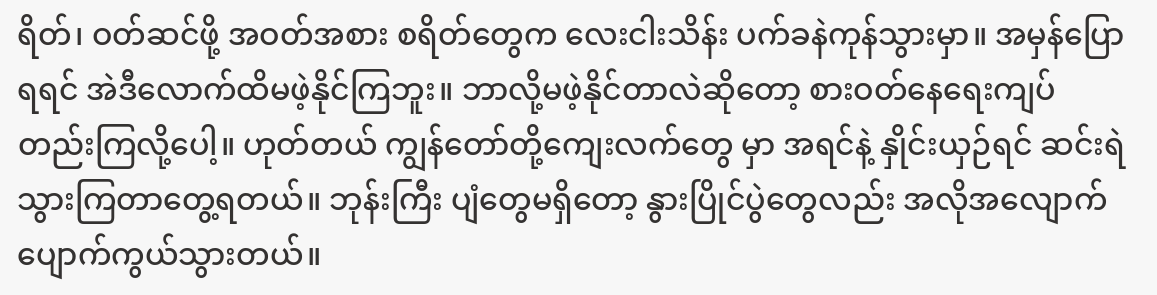ရိတ်၊ ဝတ်ဆင်ဖို့ အဝတ်အစား စရိတ်တွေက လေးငါးသိန်း ပက်ခနဲကုန်သွားမှာ။ အမှန်ပြောရရင် အဲဒီလောက်ထိမဖဲ့နိုင်ကြဘူး။ ဘာလို့မဖဲ့နိုင်တာလဲဆိုတော့ စားဝတ်နေရေးကျပ်တည်းကြလို့ပေါ့။ ဟုတ်တယ် ကျွန်တော်တို့ကျေးလက်တွေ မှာ အရင်နဲ့ နှိုင်းယှဉ်ရင် ဆင်းရဲသွားကြတာတွေ့ရတယ်။ ဘုန်းကြီး ပျံတွေမရှိတော့ နွားပြိုင်ပွဲတွေလည်း အလိုအလျောက်ပျောက်ကွယ်သွားတယ်။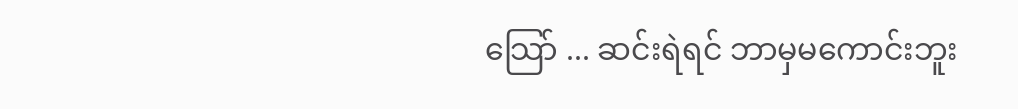သြော် ... ဆင်းရဲရင် ဘာမှမကောင်းဘူး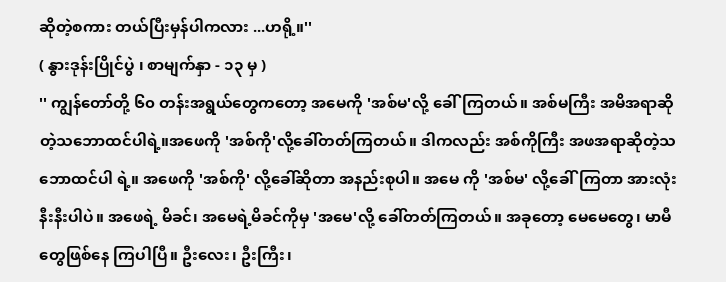ဆိုတဲ့စကား တယ်ပြီးမှန်ပါကလား ...ဟရို့။''
( နွားဒုန်းပြိုင်ပွဲ ၊ စာမျက်နှာ - ၁၃ မှ )
'' ကျွန်တော်တို့ ၆၀ တန်းအရွယ်တွေကတော့ အမေကို 'အစ်မ'လို့ ခေါ်ကြတယ်။ အစ်မကြီး အမိအရာဆိုတဲ့သဘောထင်ပါရဲ့။အဖေကို 'အစ်ကို'လို့ခေါ်တတ်ကြတယ်။ ဒါကလည်း အစ်ကိုကြီး အဖအရာဆိုတဲ့သဘောထင်ပါ ရဲ့။ အဖေကို 'အစ်ကို' လို့ခေါ်ဆိုတာ အနည်းစုပါ။ အမေ ကို 'အစ်မ' လို့ခေါ်ကြတာ အားလုံးနီးနီးပါပဲ။ အဖေရဲ့ မိခင်၊ အမေရဲ့မိခင်ကိုမှ 'အမေ'လို့ ခေါ်တတ်ကြတယ်။ အခုတော့ မေမေတွေ၊ မာမီတွေဖြစ်နေ ကြပါပြီ။ ဦးလေး၊ ဦးကြီး၊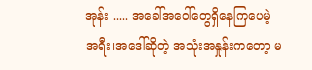အုန်း ..... အခေါ်အဝေါ်တွေရှိနေကြပေမဲ့ အရီး၊အဒေါ်ဆိုတဲ့ အသုံးအနှုန်းကတော့ မ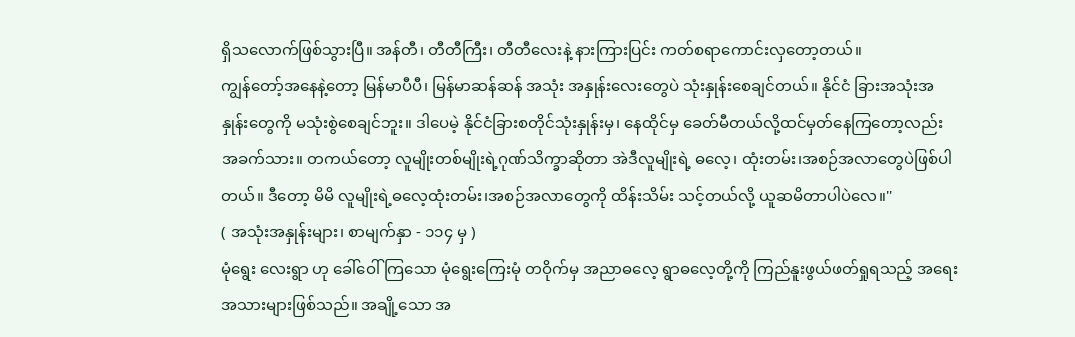ရှိသလောက်ဖြစ်သွားပြီ။ အန်တီ၊ တီတီကြီး၊ တီတီလေးနဲ့ နားကြားပြင်း ကတ်စရာကောင်းလှတော့တယ်။
ကျွန်တော့်အနေနဲ့တော့ မြန်မာပီပီ၊ မြန်မာဆန်ဆန် အသုံး အနှုန်းလေးတွေပဲ သုံးနှုန်းစေချင်တယ်။ နိုင်ငံ ခြားအသုံးအနှုန်းတွေကို မသုံးစွဲစေချင်ဘူး။ ဒါပေမဲ့ နိုင်ငံခြားစတိုင်သုံးနှုန်းမှ၊ နေထိုင်မှ ခေတ်မီတယ်လို့ထင်မှတ်နေကြတော့လည်း အခက်သား။ တကယ်တော့ လူမျိုးတစ်မျိုးရဲ့ဂုဏ်သိက္ခာဆိုတာ အဲဒီလူမျိုးရဲ့ ဓလေ့၊ ထုံးတမ်း၊အစဉ်အလာတွေပဲဖြစ်ပါတယ်။ ဒီတော့ မိမိ လူမျိုးရဲ့ဓလေ့ထုံးတမ်း၊အစဉ်အလာတွေကို ထိန်းသိမ်း သင့်တယ်လို့ ယူဆမိတာပါပဲလေ။''
( အသုံးအနှုန်းများ၊ စာမျက်နှာ - ၁၁၄ မှ )
မုံရွေး လေးရွာ ဟု ခေါ်ဝေါ်ကြသော မုံရွေးကြေးမုံ တဝိုက်မှ အညာဓလေ့ ရွာဓလေ့တို့ကို ကြည်နူးဖွယ်ဖတ်ရှုရသည့် အရေးအသားများဖြစ်သည်။ အချို့သော အ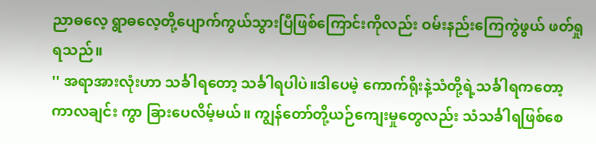ညာဓလေ့ ရွာဓလေ့တို့ပျောက်ကွယ်သွားပြီဖြစ်ကြောင်းကိုလည်း ဝမ်းနည်းကြေကွဲဖွယ် ဖတ်ရှုရသည်။
'' အရာအားလုံးဟာ သင်္ခါရတော့ သင်္ခါရပါပဲ။ဒါပေမဲ့ ကောက်ရိုးနဲ့သံတို့ရဲ့သင်္ခါရကတော့ ကာလချင်း ကွာ ခြားပေလိမ့်မယ်။ ကျွန်တော်တို့ယဉ်ကျေးမှုတွေလည်း သံသင်္ခါရဖြစ်စေ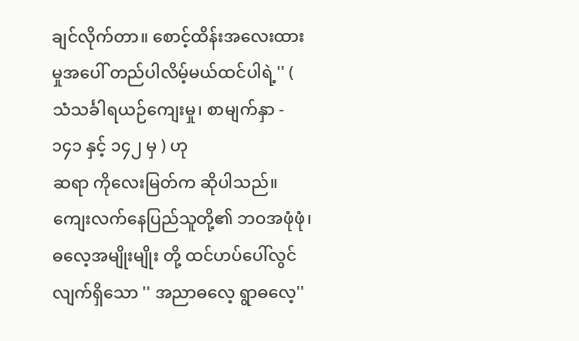ချင်လိုက်တာ။ စောင့်ထိန်းအလေးထား မှုအပေါ် တည်ပါလိမ့်မယ်ထင်ပါရဲ့'' ( သံသင်္ခါရယဉ်ကျေးမှု၊ စာမျက်နှာ - ၁၄၁ နှင့် ၁၄၂ မှ ) ဟု
ဆရာ ကိုလေးမြတ်က ဆိုပါသည်။
ကျေးလက်နေပြည်သူတို့၏ ဘဝအဖုံဖုံ၊ ဓလေ့အမျိုးမျိုး တို့ ထင်ဟပ်ပေါ်လွင်လျက်ရှိသော '' အညာဓလေ့ ရွာဓလေ့''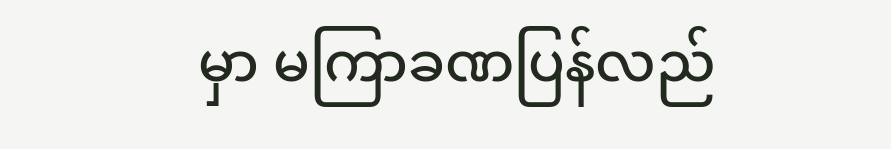မှာ မကြာခဏပြန်လည်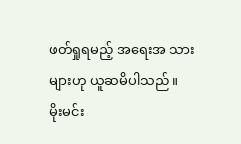ဖတ်ရှုရမည့် အရေးအ သားများဟု ယူဆမိပါသည်။
မိုးမင်း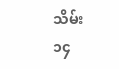သိမ်း
၁၄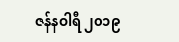ဇန်နဝါရီ ၂၀၁၉